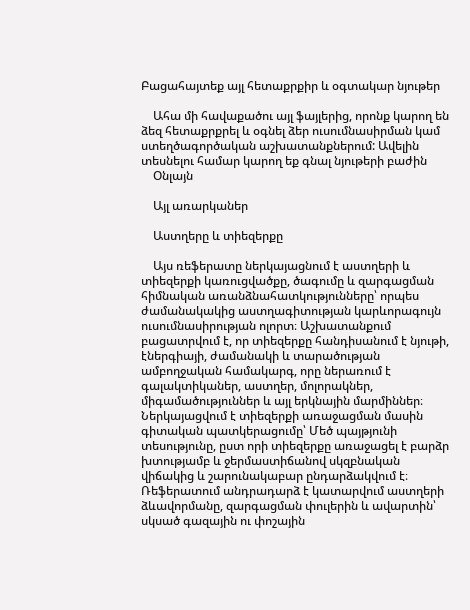Բացահայտեք այլ հետաքրքիր և օգտակար նյութեր

    Ահա մի հավաքածու այլ ֆայլերից, որոնք կարող են ձեզ հետաքրքրել և օգնել ձեր ուսումնասիրման կամ ստեղծագործական աշխատանքներում: Ավելին տեսնելու համար կարող եք գնալ նյութերի բաժին
    Օնլայն

    Այլ առարկաներ

    Աստղերը և տիեզերքը

    Այս ռեֆերատը ներկայացնում է աստղերի և տիեզերքի կառուցվածքը, ծագումը և զարգացման հիմնական առանձնահատկությունները՝ որպես ժամանակակից աստղագիտության կարևորագույն ուսումնասիրության ոլորտ։ Աշխատանքում բացատրվում է, որ տիեզերքը հանդիսանում է նյութի, էներգիայի, ժամանակի և տարածության ամբողջական համակարգ, որը ներառում է գալակտիկաներ, աստղեր, մոլորակներ, միգամածություններ և այլ երկնային մարմիններ։ Ներկայացվում է տիեզերքի առաջացման մասին գիտական պատկերացումը՝ Մեծ պայթյունի տեսությունը, ըստ որի տիեզերքը առաջացել է բարձր խտությամբ և ջերմաստիճանով սկզբնական վիճակից և շարունակաբար ընդարձակվում է։ Ռեֆերատում անդրադարձ է կատարվում աստղերի ձևավորմանը, զարգացման փուլերին և ավարտին՝ սկսած գազային ու փոշային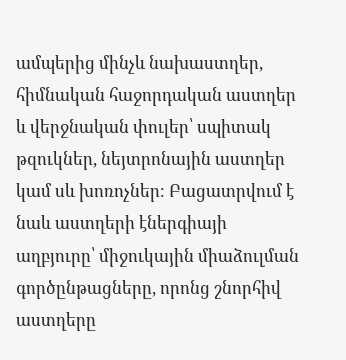ամպերից մինչև նախաստղեր, հիմնական հաջորդական աստղեր և վերջնական փուլեր՝ սպիտակ թզուկներ, նեյտրոնային աստղեր կամ սև խոռոչներ։ Բացատրվում է նաև աստղերի էներգիայի աղբյուրը՝ միջուկային միաձուլման գործընթացները, որոնց շնորհիվ աստղերը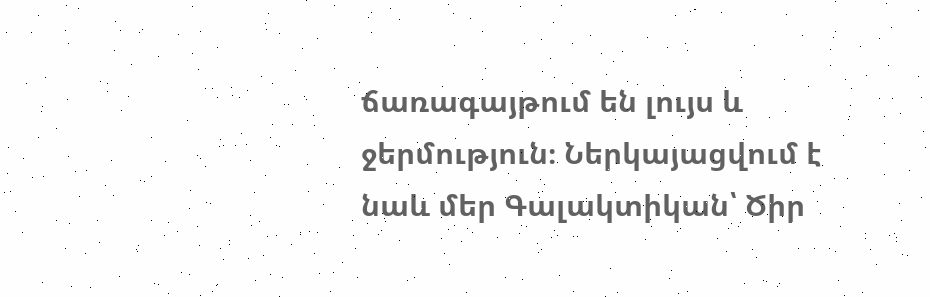ճառագայթում են լույս և ջերմություն։ Ներկայացվում է նաև մեր Գալակտիկան՝ Ծիր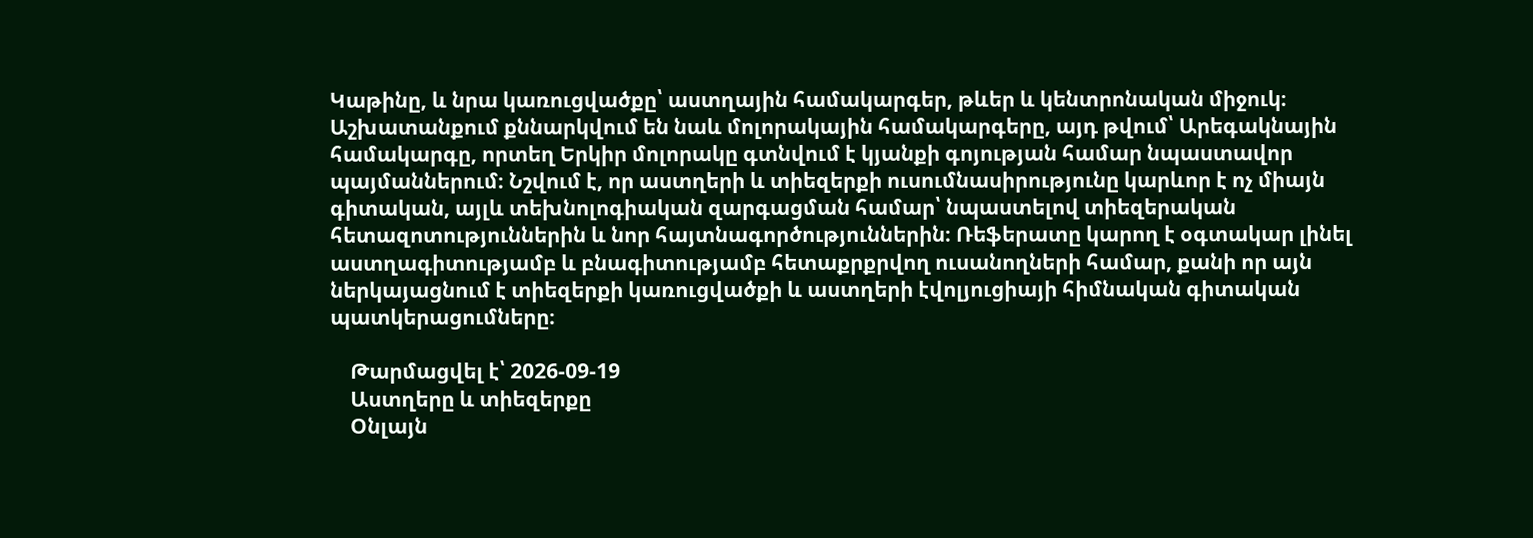Կաթինը, և նրա կառուցվածքը՝ աստղային համակարգեր, թևեր և կենտրոնական միջուկ։ Աշխատանքում քննարկվում են նաև մոլորակային համակարգերը, այդ թվում՝ Արեգակնային համակարգը, որտեղ Երկիր մոլորակը գտնվում է կյանքի գոյության համար նպաստավոր պայմաններում։ Նշվում է, որ աստղերի և տիեզերքի ուսումնասիրությունը կարևոր է ոչ միայն գիտական, այլև տեխնոլոգիական զարգացման համար՝ նպաստելով տիեզերական հետազոտություններին և նոր հայտնագործություններին։ Ռեֆերատը կարող է օգտակար լինել աստղագիտությամբ և բնագիտությամբ հետաքրքրվող ուսանողների համար, քանի որ այն ներկայացնում է տիեզերքի կառուցվածքի և աստղերի էվոլյուցիայի հիմնական գիտական պատկերացումները։

    Թարմացվել է՝ 2026-09-19
    Աստղերը և տիեզերքը
    Օնլայն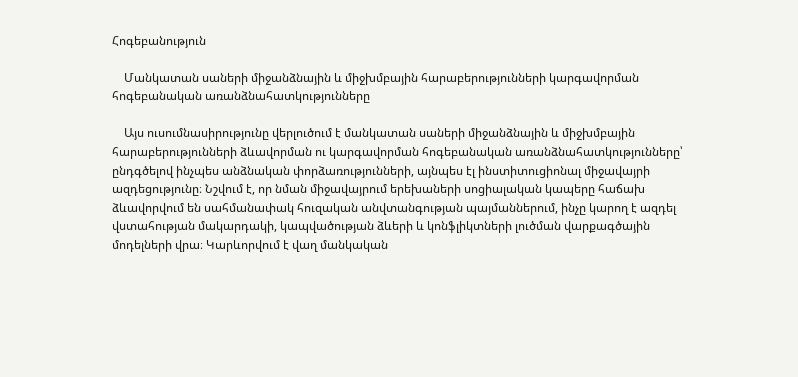Հոգեբանություն

    Մանկատան սաների միջանձնային և միջխմբային հարաբերությունների կարգավորման հոգեբանական առանձնահատկությունները

    Այս ուսումնասիրությունը վերլուծում է մանկատան սաների միջանձնային և միջխմբային հարաբերությունների ձևավորման ու կարգավորման հոգեբանական առանձնահատկությունները՝ ընդգծելով ինչպես անձնական փորձառությունների, այնպես էլ ինստիտուցիոնալ միջավայրի ազդեցությունը։ Նշվում է, որ նման միջավայրում երեխաների սոցիալական կապերը հաճախ ձևավորվում են սահմանափակ հուզական անվտանգության պայմաններում, ինչը կարող է ազդել վստահության մակարդակի, կապվածության ձևերի և կոնֆլիկտների լուծման վարքագծային մոդելների վրա։ Կարևորվում է վաղ մանկական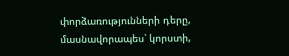փորձառությունների դերը, մասնավորապես՝ կորստի,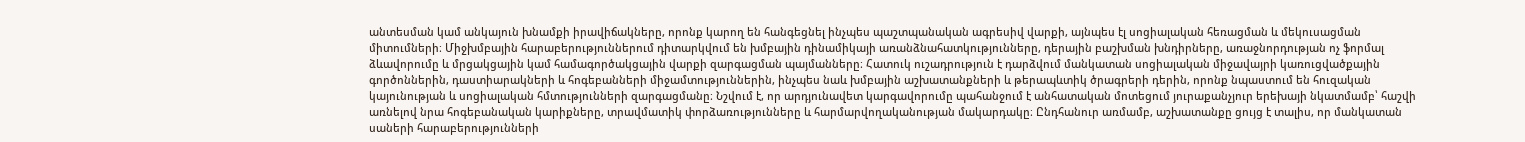անտեսման կամ անկայուն խնամքի իրավիճակները, որոնք կարող են հանգեցնել ինչպես պաշտպանական ագրեսիվ վարքի, այնպես էլ սոցիալական հեռացման և մեկուսացման միտումների։ Միջխմբային հարաբերություններում դիտարկվում են խմբային դինամիկայի առանձնահատկությունները, դերային բաշխման խնդիրները, առաջնորդության ոչ ֆորմալ ձևավորումը և մրցակցային կամ համագործակցային վարքի զարգացման պայմանները։ Հատուկ ուշադրություն է դարձվում մանկատան սոցիալական միջավայրի կառուցվածքային գործոններին, դաստիարակների և հոգեբանների միջամտություններին, ինչպես նաև խմբային աշխատանքների և թերապևտիկ ծրագրերի դերին, որոնք նպաստում են հուզական կայունության և սոցիալական հմտությունների զարգացմանը։ Նշվում է, որ արդյունավետ կարգավորումը պահանջում է անհատական մոտեցում յուրաքանչյուր երեխայի նկատմամբ՝ հաշվի առնելով նրա հոգեբանական կարիքները, տրավմատիկ փորձառությունները և հարմարվողականության մակարդակը։ Ընդհանուր առմամբ, աշխատանքը ցույց է տալիս, որ մանկատան սաների հարաբերությունների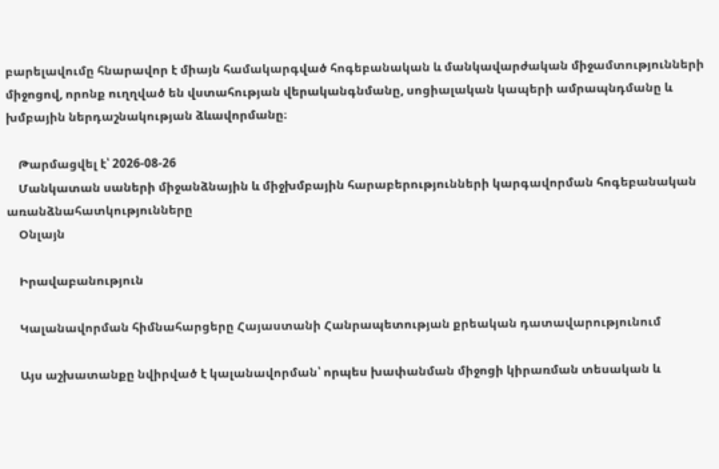բարելավումը հնարավոր է միայն համակարգված հոգեբանական և մանկավարժական միջամտությունների միջոցով, որոնք ուղղված են վստահության վերականգնմանը, սոցիալական կապերի ամրապնդմանը և խմբային ներդաշնակության ձևավորմանը։

    Թարմացվել է՝ 2026-08-26
    Մանկատան սաների միջանձնային և միջխմբային հարաբերությունների կարգավորման հոգեբանական առանձնահատկությունները
    Օնլայն

    Իրավաբանություն

    Կալանավորման հիմնահարցերը Հայաստանի Հանրապետության քրեական դատավարությունում

    Այս աշխատանքը նվիրված է կալանավորման՝ որպես խափանման միջոցի կիրառման տեսական և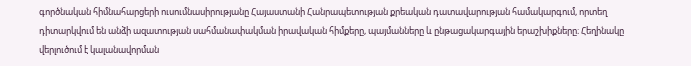գործնական հիմնահարցերի ուսումնասիրությանը Հայաստանի Հանրապետության քրեական դատավարության համակարգում, որտեղ դիտարկվում են անձի ազատության սահմանափակման իրավական հիմքերը, պայմանները և ընթացակարգային երաշխիքները։ Հեղինակը վերլուծում է կալանավորման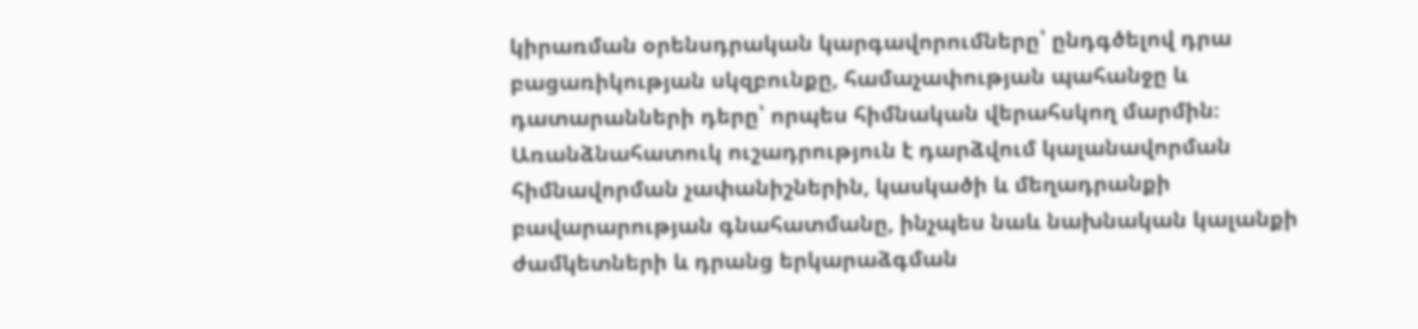կիրառման օրենսդրական կարգավորումները՝ ընդգծելով դրա բացառիկության սկզբունքը, համաչափության պահանջը և դատարանների դերը՝ որպես հիմնական վերահսկող մարմին։ Առանձնահատուկ ուշադրություն է դարձվում կալանավորման հիմնավորման չափանիշներին, կասկածի և մեղադրանքի բավարարության գնահատմանը, ինչպես նաև նախնական կալանքի ժամկետների և դրանց երկարաձգման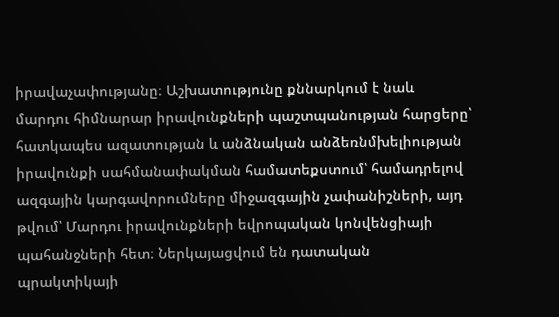իրավաչափությանը։ Աշխատությունը քննարկում է նաև մարդու հիմնարար իրավունքների պաշտպանության հարցերը՝ հատկապես ազատության և անձնական անձեռնմխելիության իրավունքի սահմանափակման համատեքստում՝ համադրելով ազգային կարգավորումները միջազգային չափանիշների, այդ թվում՝ Մարդու իրավունքների եվրոպական կոնվենցիայի պահանջների հետ։ Ներկայացվում են դատական պրակտիկայի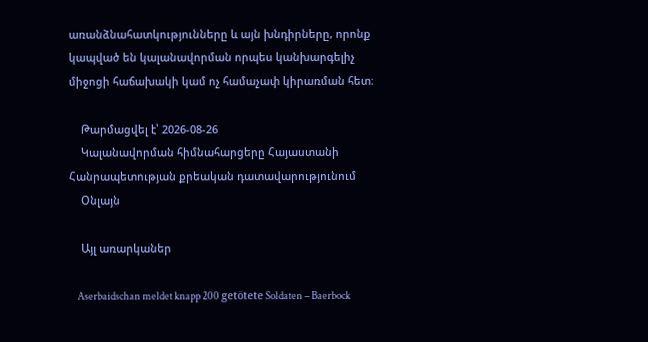առանձնահատկությունները և այն խնդիրները, որոնք կապված են կալանավորման որպես կանխարգելիչ միջոցի հաճախակի կամ ոչ համաչափ կիրառման հետ։

    Թարմացվել է՝ 2026-08-26
    Կալանավորման հիմնահարցերը Հայաստանի Հանրապետության քրեական դատավարությունում
    Օնլայն

    Այլ առարկաներ

    Aserbaidschan meldet knapp 200 getötete Soldaten – Baerbock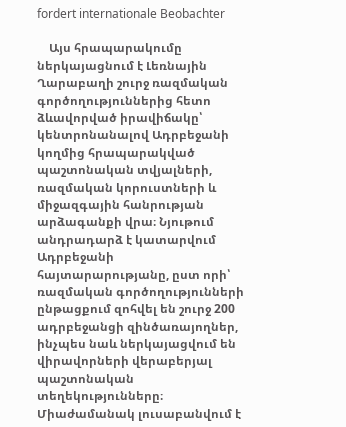fordert internationale Beobachter

    Այս հրապարակումը ներկայացնում է Լեռնային Ղարաբաղի շուրջ ռազմական գործողություններից հետո ձևավորված իրավիճակը՝ կենտրոնանալով Ադրբեջանի կողմից հրապարակված պաշտոնական տվյալների, ռազմական կորուստների և միջազգային հանրության արձագանքի վրա։ Նյութում անդրադարձ է կատարվում Ադրբեջանի հայտարարությանը, ըստ որի՝ ռազմական գործողությունների ընթացքում զոհվել են շուրջ 200 ադրբեջանցի զինծառայողներ, ինչպես նաև ներկայացվում են վիրավորների վերաբերյալ պաշտոնական տեղեկությունները։ Միաժամանակ լուսաբանվում է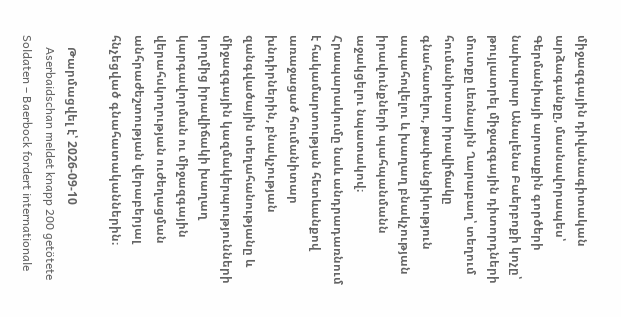միջազգային դիվանագիտական արձագանքը, մասնավորապես՝ Գերմանիայի արտաքին գործերի նախարար Անալենա Բաերբոքի կոչը՝ թույլատրել միջազգային դիտորդների մուտքը Լեռնային Ղարաբաղ՝ տեղում հումանիտար իրավիճակը գնահատելու, թափանցիկություն ապահովելու և խաղաղ բնակչության իրավունքների պահպանմանն աջակցելու նպատակով։ Հրապարակումը նաև անդրադառնում է հակամարտության հետևանքով առաջացած հումանիտար խնդիրներին, բնակչության զանգվածային տեղահանությանը և միջազգային կազմակերպությունների կողմից իրավիճակի խաղաղ կարգավորման ու միջազգային վերահսկողության ուժեղացման անհրաժեշտության վերաբերյալ հնչեցված գնահատականներին։

    Թարմացվել է՝ 2026-09-10
    Aserbaidschan meldet knapp 200 getötete Soldaten – Baerbock fordert internationale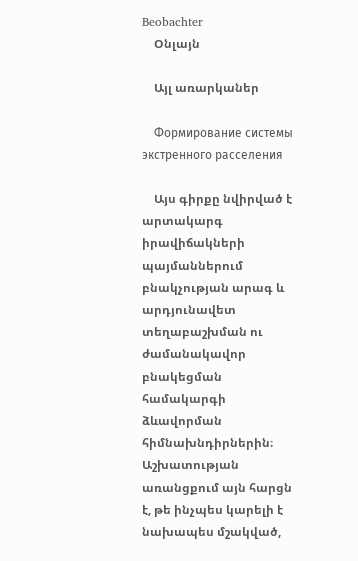Beobachter
    Օնլայն

    Այլ առարկաներ

    Формирование системы экстренного расселения

    Այս գիրքը նվիրված է արտակարգ իրավիճակների պայմաններում բնակչության արագ և արդյունավետ տեղաբաշխման ու ժամանակավոր բնակեցման համակարգի ձևավորման հիմնախնդիրներին։ Աշխատության առանցքում այն հարցն է, թե ինչպես կարելի է նախապես մշակված,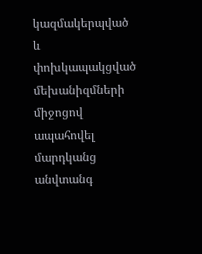կազմակերպված և փոխկապակցված մեխանիզմների միջոցով ապահովել մարդկանց անվտանգ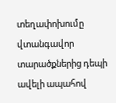տեղափոխումը վտանգավոր տարածքներից դեպի ավելի ապահով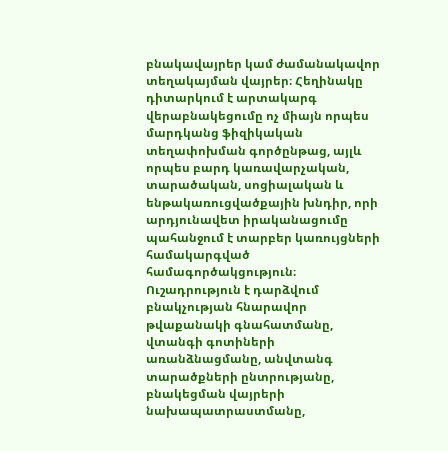բնակավայրեր կամ ժամանակավոր տեղակայման վայրեր։ Հեղինակը դիտարկում է արտակարգ վերաբնակեցումը ոչ միայն որպես մարդկանց ֆիզիկական տեղափոխման գործընթաց, այլև որպես բարդ կառավարչական, տարածական, սոցիալական և ենթակառուցվածքային խնդիր, որի արդյունավետ իրականացումը պահանջում է տարբեր կառույցների համակարգված համագործակցություն։ Ուշադրություն է դարձվում բնակչության հնարավոր թվաքանակի գնահատմանը, վտանգի գոտիների առանձնացմանը, անվտանգ տարածքների ընտրությանը, բնակեցման վայրերի նախապատրաստմանը,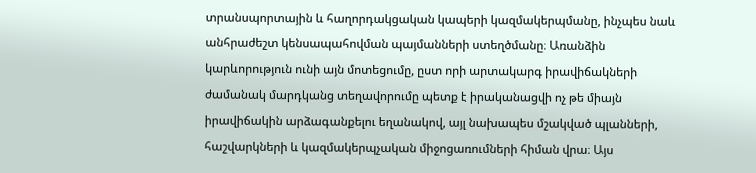տրանսպորտային և հաղորդակցական կապերի կազմակերպմանը, ինչպես նաև անհրաժեշտ կենսապահովման պայմանների ստեղծմանը։ Առանձին կարևորություն ունի այն մոտեցումը, ըստ որի արտակարգ իրավիճակների ժամանակ մարդկանց տեղավորումը պետք է իրականացվի ոչ թե միայն իրավիճակին արձագանքելու եղանակով, այլ նախապես մշակված պլանների, հաշվարկների և կազմակերպչական միջոցառումների հիման վրա։ Այս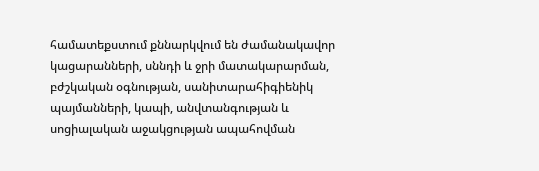համատեքստում քննարկվում են ժամանակավոր կացարանների, սննդի և ջրի մատակարարման, բժշկական օգնության, սանիտարահիգիենիկ պայմանների, կապի, անվտանգության և սոցիալական աջակցության ապահովման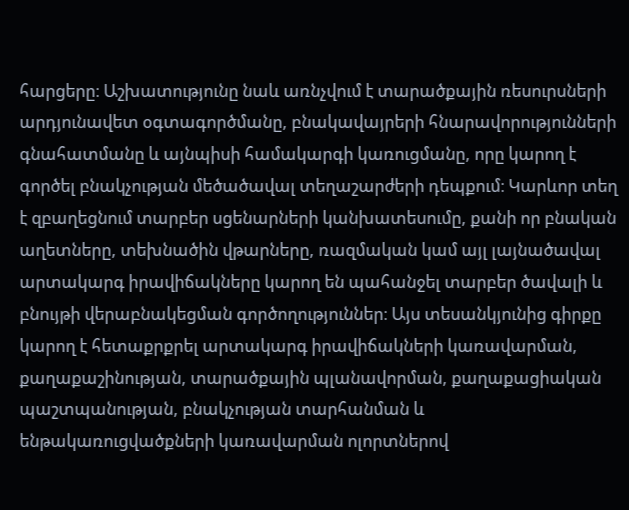հարցերը։ Աշխատությունը նաև առնչվում է տարածքային ռեսուրսների արդյունավետ օգտագործմանը, բնակավայրերի հնարավորությունների գնահատմանը և այնպիսի համակարգի կառուցմանը, որը կարող է գործել բնակչության մեծածավալ տեղաշարժերի դեպքում։ Կարևոր տեղ է զբաղեցնում տարբեր սցենարների կանխատեսումը, քանի որ բնական աղետները, տեխնածին վթարները, ռազմական կամ այլ լայնածավալ արտակարգ իրավիճակները կարող են պահանջել տարբեր ծավալի և բնույթի վերաբնակեցման գործողություններ։ Այս տեսանկյունից գիրքը կարող է հետաքրքրել արտակարգ իրավիճակների կառավարման, քաղաքաշինության, տարածքային պլանավորման, քաղաքացիական պաշտպանության, բնակչության տարհանման և ենթակառուցվածքների կառավարման ոլորտներով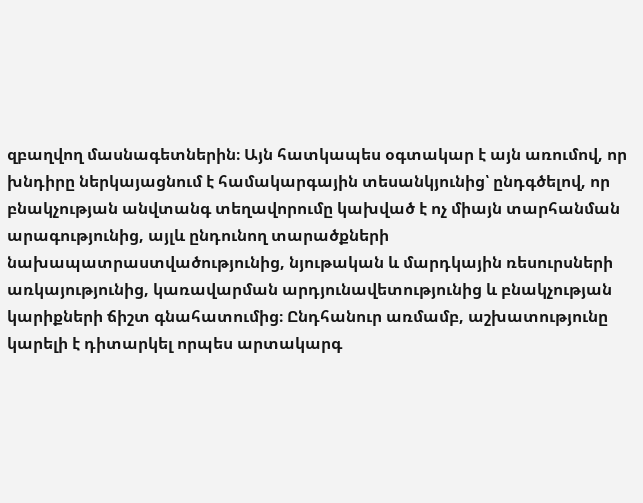զբաղվող մասնագետներին։ Այն հատկապես օգտակար է այն առումով, որ խնդիրը ներկայացնում է համակարգային տեսանկյունից՝ ընդգծելով, որ բնակչության անվտանգ տեղավորումը կախված է ոչ միայն տարհանման արագությունից, այլև ընդունող տարածքների նախապատրաստվածությունից, նյութական և մարդկային ռեսուրսների առկայությունից, կառավարման արդյունավետությունից և բնակչության կարիքների ճիշտ գնահատումից։ Ընդհանուր առմամբ, աշխատությունը կարելի է դիտարկել որպես արտակարգ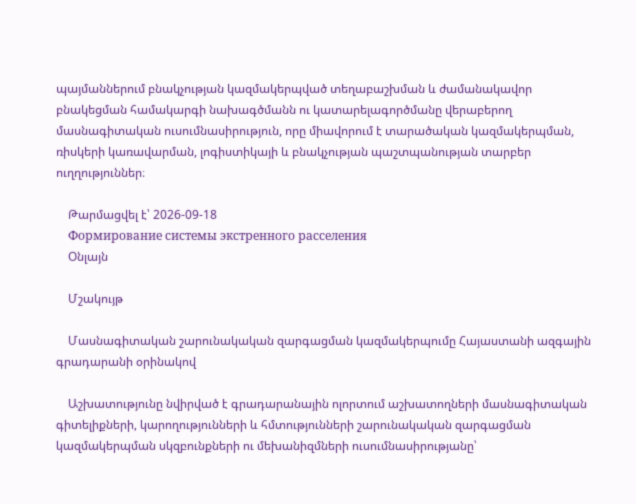պայմաններում բնակչության կազմակերպված տեղաբաշխման և ժամանակավոր բնակեցման համակարգի նախագծմանն ու կատարելագործմանը վերաբերող մասնագիտական ուսումնասիրություն, որը միավորում է տարածական կազմակերպման, ռիսկերի կառավարման, լոգիստիկայի և բնակչության պաշտպանության տարբեր ուղղություններ։

    Թարմացվել է՝ 2026-09-18
    Формирование системы экстренного расселения
    Օնլայն

    Մշակույթ

    Մասնագիտական շարունակական զարգացման կազմակերպումը Հայաստանի ազգային գրադարանի օրինակով

    Աշխատությունը նվիրված է գրադարանային ոլորտում աշխատողների մասնագիտական գիտելիքների, կարողությունների և հմտությունների շարունակական զարգացման կազմակերպման սկզբունքների ու մեխանիզմների ուսումնասիրությանը՝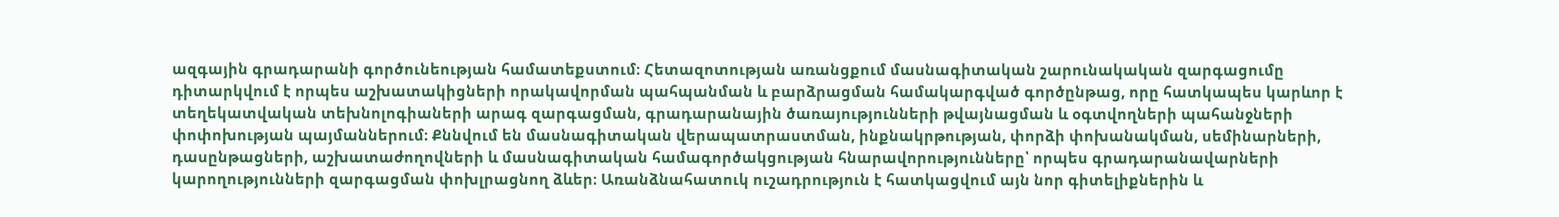ազգային գրադարանի գործունեության համատեքստում։ Հետազոտության առանցքում մասնագիտական շարունակական զարգացումը դիտարկվում է որպես աշխատակիցների որակավորման պահպանման և բարձրացման համակարգված գործընթաց, որը հատկապես կարևոր է տեղեկատվական տեխնոլոգիաների արագ զարգացման, գրադարանային ծառայությունների թվայնացման և օգտվողների պահանջների փոփոխության պայմաններում։ Քննվում են մասնագիտական վերապատրաստման, ինքնակրթության, փորձի փոխանակման, սեմինարների, դասընթացների, աշխատաժողովների և մասնագիտական համագործակցության հնարավորությունները՝ որպես գրադարանավարների կարողությունների զարգացման փոխլրացնող ձևեր։ Առանձնահատուկ ուշադրություն է հատկացվում այն նոր գիտելիքներին և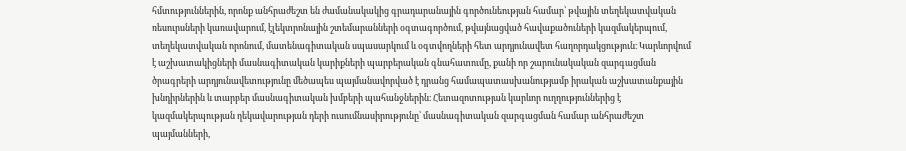հմտություններին, որոնք անհրաժեշտ են ժամանակակից գրադարանային գործունեության համար՝ թվային տեղեկատվական ռեսուրսների կառավարում, էլեկտրոնային շտեմարանների օգտագործում, թվայնացված հավաքածուների կազմակերպում, տեղեկատվական որոնում, մատենագիտական սպասարկում և օգտվողների հետ արդյունավետ հաղորդակցություն։ Կարևորվում է աշխատակիցների մասնագիտական կարիքների պարբերական գնահատումը, քանի որ շարունակական զարգացման ծրագրերի արդյունավետությունը մեծապես պայմանավորված է դրանց համապատասխանությամբ իրական աշխատանքային խնդիրներին և տարբեր մասնագիտական խմբերի պահանջներին։ Հետազոտության կարևոր ուղղություններից է կազմակերպության ղեկավարության դերի ուսումնասիրությունը՝ մասնագիտական զարգացման համար անհրաժեշտ պայմանների,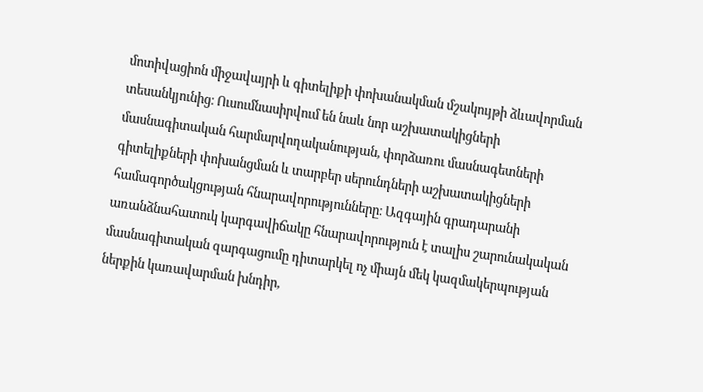մոտիվացիոն միջավայրի և գիտելիքի փոխանակման մշակույթի ձևավորման տեսանկյունից։ Ուսումնասիրվում են նաև նոր աշխատակիցների մասնագիտական հարմարվողականության, փորձառու մասնագետների գիտելիքների փոխանցման և տարբեր սերունդների աշխատակիցների համագործակցության հնարավորությունները։ Ազգային գրադարանի առանձնահատուկ կարգավիճակը հնարավորություն է տալիս շարունակական մասնագիտական զարգացումը դիտարկել ոչ միայն մեկ կազմակերպության ներքին կառավարման խնդիր,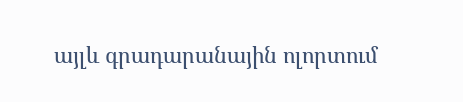այլև գրադարանային ոլորտում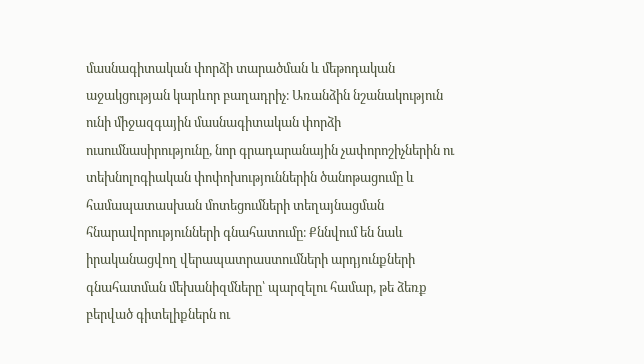մասնագիտական փորձի տարածման և մեթոդական աջակցության կարևոր բաղադրիչ։ Առանձին նշանակություն ունի միջազգային մասնագիտական փորձի ուսումնասիրությունը, նոր գրադարանային չափորոշիչներին ու տեխնոլոգիական փոփոխություններին ծանոթացումը և համապատասխան մոտեցումների տեղայնացման հնարավորությունների գնահատումը։ Քննվում են նաև իրականացվող վերապատրաստումների արդյունքների գնահատման մեխանիզմները՝ պարզելու համար, թե ձեռք բերված գիտելիքներն ու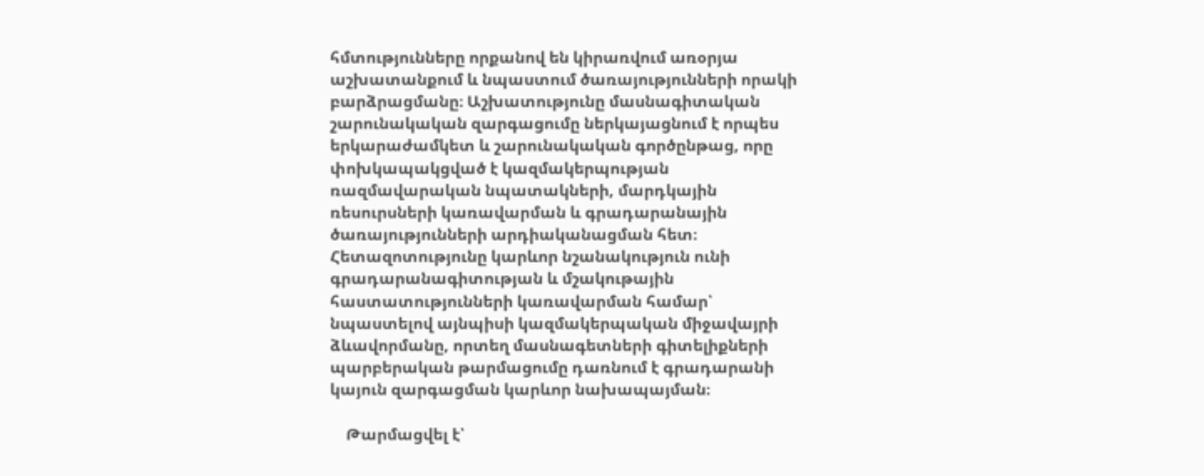հմտությունները որքանով են կիրառվում առօրյա աշխատանքում և նպաստում ծառայությունների որակի բարձրացմանը։ Աշխատությունը մասնագիտական շարունակական զարգացումը ներկայացնում է որպես երկարաժամկետ և շարունակական գործընթաց, որը փոխկապակցված է կազմակերպության ռազմավարական նպատակների, մարդկային ռեսուրսների կառավարման և գրադարանային ծառայությունների արդիականացման հետ։ Հետազոտությունը կարևոր նշանակություն ունի գրադարանագիտության և մշակութային հաստատությունների կառավարման համար՝ նպաստելով այնպիսի կազմակերպական միջավայրի ձևավորմանը, որտեղ մասնագետների գիտելիքների պարբերական թարմացումը դառնում է գրադարանի կայուն զարգացման կարևոր նախապայման։

    Թարմացվել է՝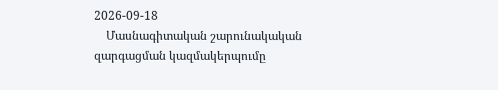2026-09-18
    Մասնագիտական շարունակական զարգացման կազմակերպումը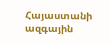Հայաստանի ազգային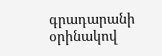գրադարանի օրինակով